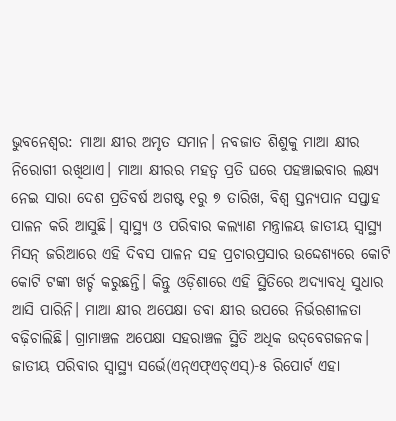ଭୁବନେଶ୍ବର: ମାଆ କ୍ଷୀର ଅମୃତ ସମାନ। ନବଜାତ ଶିଶୁକୁ ମାଆ କ୍ଷୀର ନିରୋଗୀ ରଖିଥାଏ। ମାଆ କ୍ଷୀରର ମହତ୍ବ ପ୍ରତି ଘରେ ପହଞ୍ଚାଇବାର ଲକ୍ଷ୍ୟ ନେଇ ସାରା ଦେଶ ପ୍ରତିବର୍ଷ ଅଗଷ୍ଟ ୧ରୁ ୭ ତାରିଖ, ବିଶ୍ବ ସ୍ତନ୍ୟପାନ ସପ୍ତାହ ପାଳନ କରି ଆସୁଛି। ସ୍ବାସ୍ଥ୍ୟ ଓ ପରିବାର କଲ୍ୟାଣ ମନ୍ତ୍ରାଳୟ ଜାତୀୟ ସ୍ବାସ୍ଥ୍ୟ ମିସନ୍ ଜରିଆରେ ଏହି ଦିବସ ପାଳନ ସହ ପ୍ରଚାରପ୍ରସାର ଉଦ୍ଦେଶ୍ୟରେ କୋଟି କୋଟି ଟଙ୍କା ଖର୍ଚ୍ଚ କରୁଛନ୍ତି। କିନ୍ତୁ ଓଡ଼ିଶାରେ ଏହି ସ୍ଥିତିରେ ଅଦ୍ୟାବଧି ସୁଧାର ଆସି ପାରିନି। ମାଆ କ୍ଷୀର ଅପେକ୍ଷା ଡବା କ୍ଷୀର ଉପରେ ନିର୍ଭରଶୀଳତା ବଢ଼ିଚାଲିଛି। ଗ୍ରାମାଞ୍ଚଳ ଅପେକ୍ଷା ସହରାଞ୍ଚଳ ସ୍ଥିତି ଅଧିକ ଉଦ୍‌ବେଗଜନକ। ଜାତୀୟ ପରିବାର ସ୍ବାସ୍ଥ୍ୟ ସର୍ଭେ(ଏନ୍ଏଫ୍ଏଚ୍ଏସ୍)-୫ ରିପୋର୍ଟ ଏହା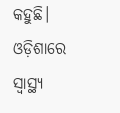କହୁଛି।
ଓଡ଼ିଶାରେ ସ୍ବାସ୍ଥ୍ୟ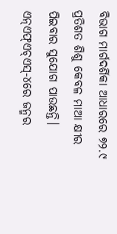ବିଭାଗ ମାର୍ଗଦର୍ଶିକା ଆଧାରରେ ୭୨.୯ ପ୍ରତିଶତ ଶିଶୁ କେବଳ ମାଆ କ୍ଷୀର ପିଇବାର ସୁଯୋଗ ପାଉଛନ୍ତି। ଏନ୍ଏଫ୍ଏଚ୍ଏସ୍-୪ରେ ଜନ୍ମର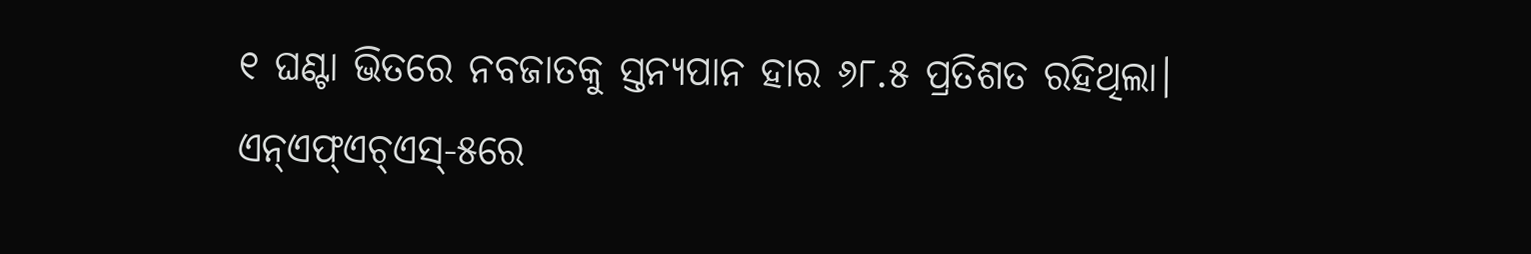୧ ଘଣ୍ଟା ଭିତରେ ନବଜାତକୁ ସ୍ତନ୍ୟପାନ ହାର ୬୮.୫ ପ୍ରତିଶତ ରହିଥିଲା। ଏନ୍ଏଫ୍ଏଚ୍ଏସ୍-୫ରେ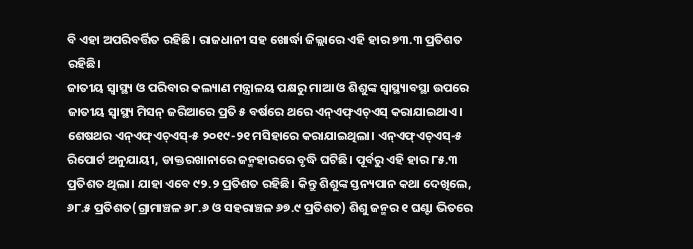ବି ଏହା ଅପରିବର୍ତ୍ତିତ ରହିଛି। ରାଜଧାନୀ ସହ ଖୋର୍ଦ୍ଧା ଜିଲ୍ଲାରେ ଏହି ହାର ୭୩.୩ ପ୍ରତିଶତ ରହିଛି।
ଜାତୀୟ ସ୍ବାସ୍ଥ୍ୟ ଓ ପରିବାର କଲ୍ୟାଣ ମନ୍ତ୍ରାଳୟ ପକ୍ଷରୁ ମାଆ ଓ ଶିଶୁଙ୍କ ସ୍ବାସ୍ଥ୍ୟାବସ୍ଥା ଉପରେ ଜାତୀୟ ସ୍ବାସ୍ଥ୍ୟ ମିସନ୍ ଜରିଆରେ ପ୍ରତି ୫ ବର୍ଷରେ ଥରେ ଏନ୍ଏଫ୍ଏଚ୍ଏସ୍ କରାଯାଇଥାଏ। ଶେଷଥର ଏନ୍ଏଫ୍ଏଚ୍ଏସ୍-୫ ୨୦୧୯-୨୧ ମସିହାରେ କରାଯାଇଥିଲା। ଏନ୍ଏଫ୍ଏଚ୍ଏସ୍-୫ ରିପୋର୍ଟ ଅନୁଯାୟୀ, ଡାକ୍ତରଖାନାରେ ଜନ୍ମହାରରେ ବୃଦ୍ଧି ଘଟିଛି। ପୂର୍ବରୁ ଏହି ହାର ୮୫.୩ ପ୍ରତିଶତ ଥିଲା। ଯାହା ଏବେ ୯୨.୨ ପ୍ରତିଶତ ରହିଛି। କିନ୍ତୁ ଶିଶୁଙ୍କ ସ୍ତନ୍ୟପାନ କଥା ଦେଖିଲେ, ୬୮.୫ ପ୍ରତିଶତ(ଗ୍ରାମାଞ୍ଚଳ ୬୮.୬ ଓ ସହରାଞ୍ଚଳ ୬୭.୯ ପ୍ରତିଶତ) ଶିଶୁ ଜନ୍ମର ୧ ଘଣ୍ଟା ଭିତରେ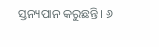ସ୍ତନ୍ୟପାନ କରୁଛନ୍ତି। ୬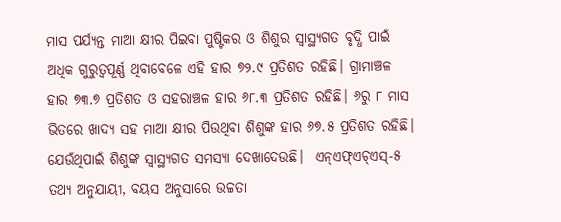ମାସ ପର୍ଯ୍ୟନ୍ତ ମାଆ କ୍ଷୀର ପିଇବା ପୁଷ୍ଟିକର ଓ ଶିଶୁର ସ୍ବାସ୍ଥ୍ୟଗତ ବୃଦ୍ଧି ପାଇଁ ଅଧିକ ଗୁରୁତ୍ବପୂର୍ଣ୍ଣ ଥିବାବେଳେ ଏହି ହାର ୭୨.୯ ପ୍ରତିଶତ ରହିଛି। ଗ୍ରାମାଞ୍ଚଳ ହାର ୭୩.୭ ପ୍ରତିଶତ ଓ ସହରାଞ୍ଚଳ ହାର ୬୮.୩ ପ୍ରତିଶତ ରହିଛି। ୬ରୁ ୮ ମାସ ଭିତରେ ଖାଦ୍ୟ ସହ ମାଆ କ୍ଷୀର ପିଉଥିବା ଶିଶୁଙ୍କ ହାର ୬୭.୫ ପ୍ରତିଶତ ରହିଛି। ଯେଉଁଥିପାଇଁ ଶିଶୁଙ୍କ ସ୍ବାସ୍ଥ୍ୟଗତ ସମସ୍ୟା ଦେଖାଦେଉଛି।  ଏନ୍ଏଫ୍ଏଚ୍ଏସ୍-୫ ତଥ୍ୟ ଅନୁଯାୟୀ, ବୟସ ଅନୁସାରେ ଉଚ୍ଚତା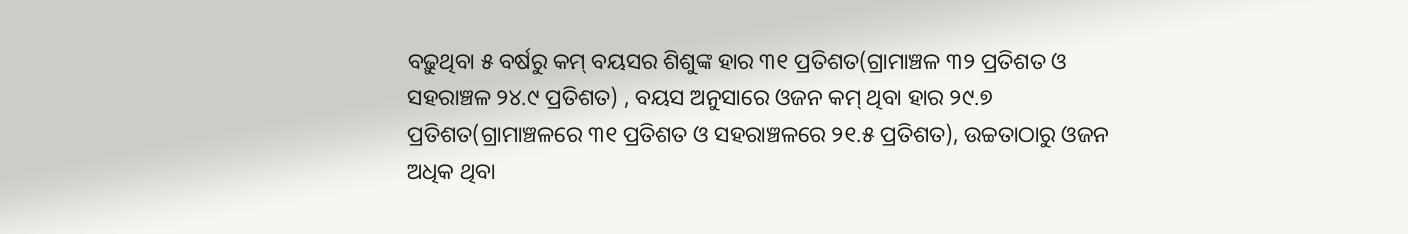ବଢ଼ୁଥିବା ୫ ବର୍ଷରୁ କମ୍ ବୟସର ଶିଶୁଙ୍କ ହାର ୩୧ ପ୍ରତିଶତ(ଗ୍ରାମାଞ୍ଚଳ ୩୨ ପ୍ରତିଶତ ଓ ସହରାଞ୍ଚଳ ୨୪.୯ ପ୍ରତିଶତ) , ବୟସ ଅନୁସାରେ ଓଜନ କମ୍ ଥିବା ହାର ୨୯.୭ ପ୍ରତିଶତ(ଗ୍ରାମାଞ୍ଚଳରେ ୩୧ ପ୍ରତିଶତ ଓ ସହରାଞ୍ଚଳରେ ୨୧.୫ ପ୍ରତିଶତ), ଉଚ୍ଚତାଠାରୁ ଓଜନ ଅଧିକ ଥିବା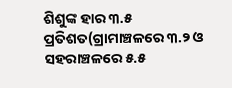ଶିଶୁଙ୍କ ହାର ୩.୫ ପ୍ରତିଶତ(ଗ୍ରାମାଞ୍ଚଳରେ ୩.୨ ଓ ସହରାଞ୍ଚଳରେ ୫.୫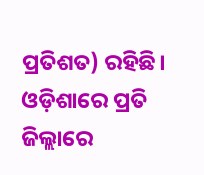ପ୍ରତିଶତ) ରହିଛି।
ଓଡ଼ିଶାରେ ପ୍ରତି ଜିଲ୍ଲାରେ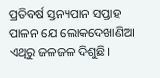ପ୍ରତିବର୍ଷ ସ୍ତନ୍ୟପାନ ସପ୍ତାହ ପାଳନ ଯେ ଲୋକଦେଖାଣିଆ ଏଥିରୁ ଜଳଜଳ ଦିଶୁଛି।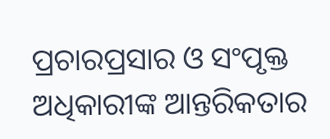ପ୍ରଚାରପ୍ରସାର ଓ ସଂପୃକ୍ତ ଅଧିକାରୀଙ୍କ ଆନ୍ତରିକତାର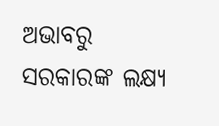ଅଭାବରୁ ସରକାରଙ୍କ ଲକ୍ଷ୍ୟ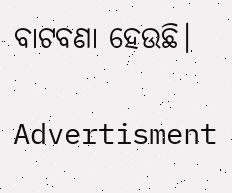ବାଟବଣା ହେଉଛି।

Advertisment